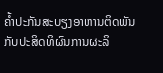ຄ້ຳປະກັນສະບຽງອາຫານຕິດພັນກັບປະສິດທິຜົນການຜະລິ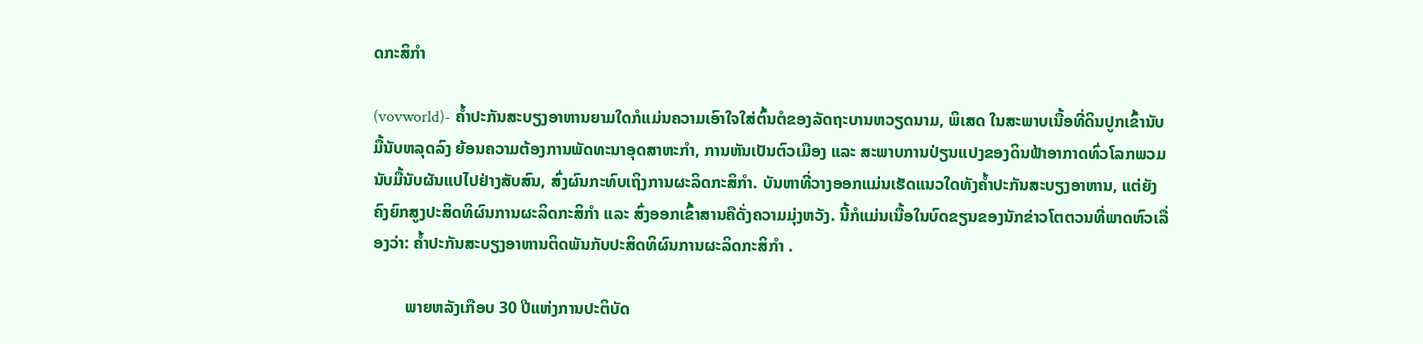ດກະສິກຳ

(vovworld)- ຄ້ຳປະກັນສະບຽງອາຫານຍາມໃດກໍແມ່ນຄວາມເອົາໃຈໃສ່ຕົ້ນຕໍຂອງລັດຖະບານຫວຽດນາມ, ພິເສດ ໃນສະພາບເນື້ອທີ່ດິນປູກເຂົ້ານັບມື້ນັບຫລຸດລົງ ຍ້ອນຄວາມຕ້ອງການພັດທະນາອຸດສາຫະກຳ, ການຫັນເປັນຕົວເມືອງ ແລະ ສະພາບການປ່ຽນແປງຂອງດິນຟ້າອາກາດທົ່ວໂລກພວມນັບມື້ນັບຜັນແປໄປຢ່າງສັບສົນ, ສົ່ງຜົນກະທົບເຖິງການຜະລິດກະສິກຳ. ບັນຫາທີ່ວາງອອກແມ່ນເຮັດແນວໃດທັງຄ້ຳປະກັນສະບຽງອາຫານ, ແຕ່ຍັງຄົງຍົກສູງປະສິດທິຜົນການຜະລິດກະສິກຳ ແລະ ສົ່ງອອກເຂົ້າສານຄືດັ່ງຄວາມມຸ່ງຫວັງ. ນີ້ກໍແມ່ນເນື້ອໃນບົດຂຽນຂອງນັກຂ່າວໂຕຕວນທີ່ພາດຫົວເລື່ອງວ່າ: ຄ້ຳປະກັນສະບຽງອາຫານຕິດພັນກັບປະສິດທິຜົນການຜະລິດກະສິກຳ .

        ພາຍຫລັງເກືອບ 30 ປີແຫ່ງການປະຕິບັດ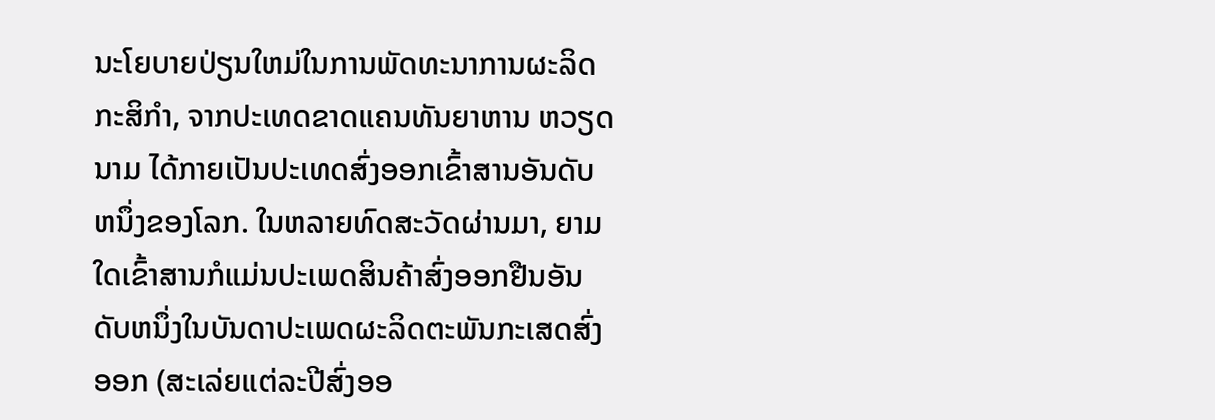ນະໂຍບາຍປ່ຽນໃຫມ່ໃນການພັດທະນາການຜະລິດກະສິກຳ, ຈາກປະເທດຂາດແຄນທັນຍາຫານ ຫວຽດນາມ ໄດ້ກາຍເປັນປະເທດສົ່ງອອກເຂົ້າສານອັນດັບຫນຶ່ງຂອງໂລກ. ໃນຫລາຍທົດສະວັດຜ່ານມາ, ຍາມໃດເຂົ້າສານກໍແມ່ນປະເພດສິນຄ້າສົ່ງອອກຢືນອັນດັບຫນຶ່ງໃນບັນດາປະເພດຜະລິດຕະພັນກະເສດສົ່ງອອກ (ສະເລ່ຍແຕ່ລະປີສົ່ງອອ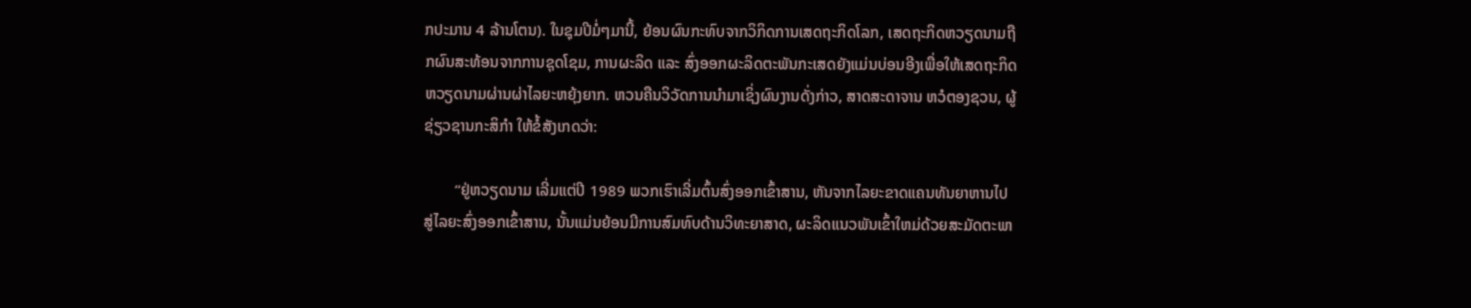ກປະມານ 4 ລ້ານໂຕນ). ໃນຊຸມປີມໍ່ໆມານີ້, ຍ້ອນຜົນກະທົບຈາກວິກິດການເສດຖະກິດໂລກ, ເສດຖະກິດຫວຽດນາມຖືກຜົນສະທ້ອນຈາກການຊຸດໂຊມ, ການຜະລິດ ແລະ ສົ່ງອອກຜະລິດຕະພັນກະເສດຍັງແມ່ນບ່ອນອີງເພື່ອໃຫ້ເສດຖະກິດຫວຽດນາມຜ່ານຜ່າໄລຍະຫຍຸ້ງຍາກ. ຫວນຄືນວິວັດການນຳມາເຊິ່ງຜົນງານດັ່ງກ່າວ, ສາດສະດາຈານ ຫວໍຕອງຊວນ, ຜູ້ຊ່ຽວຊານກະສິກຳ ໃຫ້ຂໍ້ສັງເກດວ່າ:

        “ຢູ່ຫວຽດນາມ ເລີ່ມແຕ່ປີ 1989 ພວກເຮົາເລີ່ມຕົ້ນສົ່ງອອກເຂົ້າສານ, ຫັນຈາກໄລຍະຂາດແຄນທັນຍາຫານໄປສູ່ໄລຍະສົ່ງອອກເຂົ້າສານ, ນັ້ນແມ່ນຍ້ອນມີການສົມທົບດ້ານວິທະຍາສາດ, ຜະລິດແນວພັນເຂົ້າໃຫມ່ດ້ວຍສະມັດຕະພາ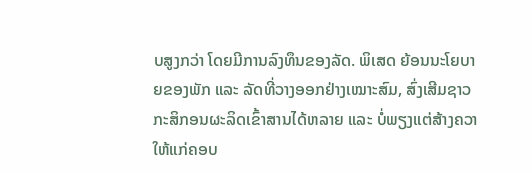ບສູງກວ່າ ໂດຍມີການລົງທຶນຂອງລັດ. ພິເສດ ຍ້ອນນະໂຍບາຍຂອງພັກ ແລະ ລັດທີ່ວາງອອກຢ່າງເໝາະສົມ, ສົ່ງເສີມຊາວກະສິກອນຜະລິດເຂົ້າສານໄດ້ຫລາຍ ແລະ ບໍ່ພຽງແຕ່ສ້າງຄວາໃຫ້ແກ່ຄອບ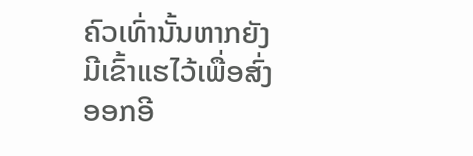ຄົວເທົ່ານັ້ນຫາກຍັງມີເຂົ້າແຮໄວ້ເພື່ອສົ່ງອອກອີ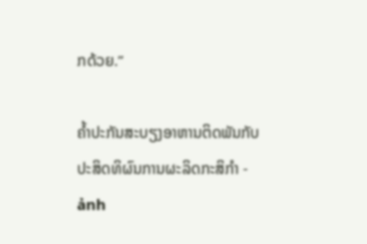ກດ້ວຍ.”

ຄ້ຳປະກັນສະບຽງອາຫານຕິດພັນກັບປະສິດທິຜົນການຜະລິດກະສິກຳ - ảnh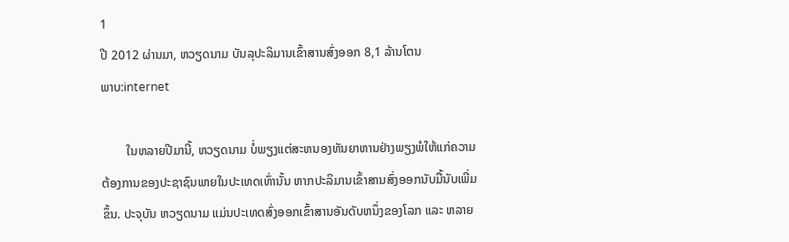1
ປີ 2012 ຜ່ານມາ, ຫວຽດນາມ ບັນລຸປະລິມານເຂົ້າສານສົ່ງອອກ 8,1 ລ້ານໂຕນ
ພາບ:internet

        ໃນຫລາຍປີມານີ້, ຫວຽດນາມ ບໍ່ພຽງແຕ່ສະຫນອງທັນຍາຫານຢ່າງພຽງພໍໃຫ້ແກ່ຄວາມຕ້ອງການຂອງປະຊາຊົນພາຍໃນປະເທດເທົ່ານັ້ນ ຫາກປະລິມານເຂົ້າສານສົ່ງອອກນັບມື້ນັບເພີ່ມຂຶ້ນ. ປະຈຸບັນ ຫວຽດນາມ ແມ່ນປະເທດສົ່ງອອກເຂົ້າສານອັນດັບຫນຶ່ງຂອງໂລກ ແລະ ຫລາຍ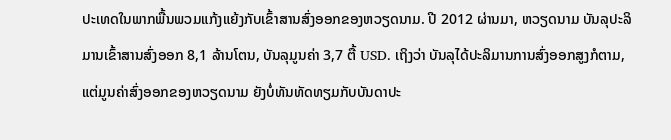ປະເທດໃນພາກພື້ນພວມແກ້ງແຍ້ງກັບເຂົ້າສານສົ່ງອອກຂອງຫວຽດນາມ. ປີ 2012 ຜ່ານມາ, ຫວຽດນາມ ບັນລຸປະລິມານເຂົ້າສານສົ່ງອອກ 8,1 ລ້ານໂຕນ, ບັນລຸມູນຄ່າ 3,7 ຕື້ USD. ເຖິງວ່າ ບັນລຸໄດ້ປະລິມານການສົ່ງອອກສູງກໍຕາມ,ແຕ່ມູນຄ່າສົ່ງອອກຂອງຫວຽດນາມ ຍັງບໍ່ທັນທັດທຽມກັບບັນດາປະ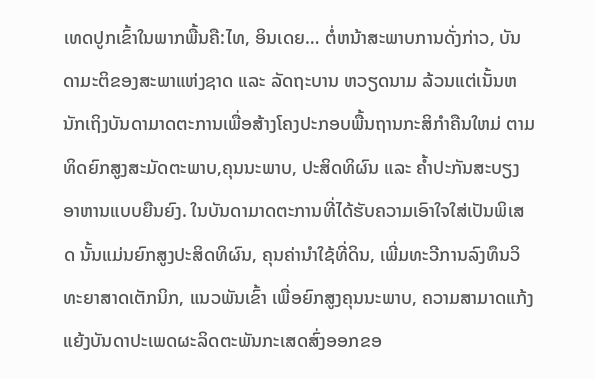ເທດປູກເຂົ້າໃນພາກພື້ນຄື:ໄທ, ອິນເດຍ… ຕໍ່ຫນ້າສະພາບການດັ່ງກ່າວ, ບັນດາມະຕິຂອງສະພາແຫ່ງຊາດ ແລະ ລັດຖະບານ ຫວຽດນາມ ລ້ວນແຕ່ເນັ້ນຫນັກເຖິງບັນດາມາດຕະການເພື່ອສ້າງໂຄງປະກອບພື້ນຖານກະສິກຳຄືນໃຫມ່ ຕາມທິດຍົກສູງສະມັດຕະພາບ,ຄຸນນະພາບ, ປະສິດທິຜົນ ແລະ ຄ້ຳປະກັນສະບຽງອາຫານແບບຍືນຍົງ. ໃນບັນດາມາດຕະການທີ່ໄດ້ຮັບຄວາມເອົາໃຈໃສ່ເປັນພິເສດ ນັ້ນແມ່ນຍົກສູງປະສິດທິຜົນ, ຄຸນຄ່ານຳໃຊ້ທີ່ດິນ, ເພີ່ມທະວີການລົງທຶນວິທະຍາສາດເຕັກນິກ, ແນວພັນເຂົ້າ ເພື່ອຍົກສູງຄຸນນະພາບ, ຄວາມສາມາດແກ້ງແຍ້ງບັນດາປະເພດຜະລິດຕະພັນກະເສດສົ່ງອອກຂອ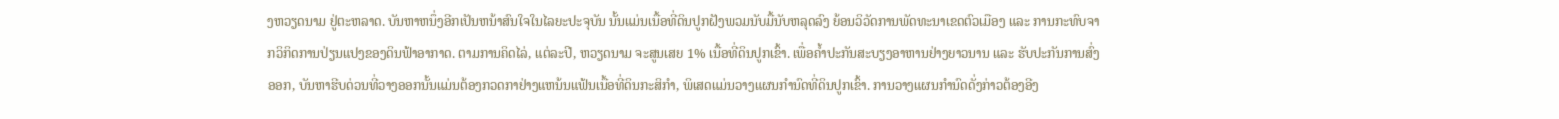ງຫວຽດນາມ ຢູ່ຕະຫລາດ. ບັນຫາຫນຶ່ງອີກເປັນຫນ້າສົນໃຈໃນໄລຍະປະຈຸບັນ ນັ້ນແມ່ນເນື້ອທີ່ດິນປູກຝັງພວມນັບມື້ນັບຫລຸດລົງ ຍ້ອນວິວັດການພັດທະນາເຂດຕົວເມືອງ ແລະ ການກະທົບຈາກວິກິດການປ່ຽນແປງຂອງດິນຟ້າອາກາດ. ຕາມການຄິດໄລ່, ແຕ່ລະປີ, ຫວຽດນາມ ຈະສູນເສຍ 1% ເນື້ອທີ່ດິນປູກເຂົ້າ. ເພື່ອຄ້ຳປະກັນສະບຽງອາຫານຢ່າງຍາວນານ ແລະ ຮັບປະກັນການສົ່ງອອກ, ບັນຫາຮີບດ່ວນທີ່ວາງອອກນັ້ນແມ່ນຕ້ອງກວດກາຢ່າງແຫນ້ນແຟ້ນເນື້ອທີ່ດິນກະສິກຳ, ພິເສດແມ່ນວາງແຜນກຳນົດທີ່ດິນປູກເຂົ້າ. ການວາງແຜນກຳນົດດັ່ງກ່າວຕ້ອງອີງ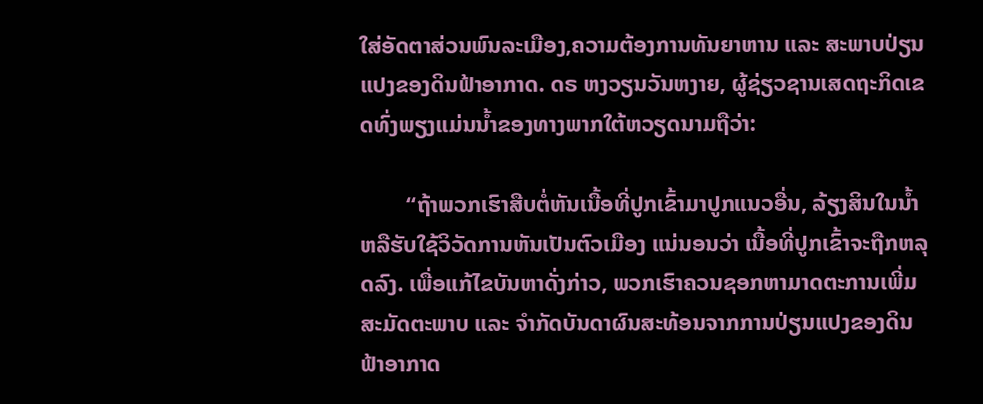ໃສ່ອັດຕາສ່ວນພົນລະເມືອງ,ຄວາມຕ້ອງການທັນຍາຫານ ແລະ ສະພາບປ່ຽນແປງຂອງດິນຟ້າອາກາດ. ດຣ ຫງວຽນວັນຫງາຍ, ຜູ້ຊ່ຽວຊານເສດຖະກິດເຂດທົ່ງພຽງແມ່ນນ້ຳຂອງທາງພາກໃຕ້ຫວຽດນາມຖືວ່າ:

        “ຖ້າພວກເຮົາສືບຕໍ່ຫັນເນື້ອທີ່ປູກເຂົ້າມາປູກແນວອື່ນ, ລ້ຽງສິນໃນນ້ຳຫລືຮັບໃຊ້ວິວັດການຫັນເປັນຕົວເມືອງ ແນ່ນອນວ່າ ເນື້ອທີ່ປູກເຂົ້າຈະຖືກຫລຸດລົງ. ເພື່ອແກ້ໄຂບັນຫາດັ່ງກ່າວ, ພວກເຮົາຄວນຊອກຫາມາດຕະການເພີ່ມສະມັດຕະພາບ ແລະ ຈຳກັດບັນດາຜົນສະທ້ອນຈາກການປ່ຽນແປງຂອງດິນຟ້າອາກາດ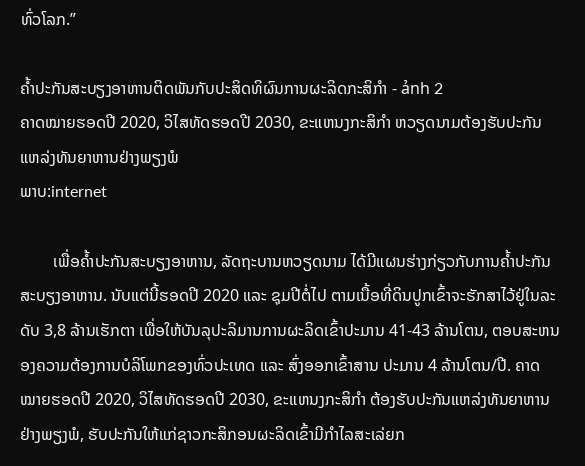ທົ່ວໂລກ.”

ຄ້ຳປະກັນສະບຽງອາຫານຕິດພັນກັບປະສິດທິຜົນການຜະລິດກະສິກຳ - ảnh 2
ຄາດໝາຍຮອດປີ 2020, ວິໄສທັດຮອດປີ 2030, ຂະແຫນງກະສິກຳ ຫວຽດນາມຕ້ອງຮັບປະກັນແຫລ່ງທັນຍາຫານຢ່າງພຽງພໍ
ພາບ:internet

        ເພື່ອຄ້ຳປະກັນສະບຽງອາຫານ, ລັດຖະບານຫວຽດນາມ ໄດ້ມີແຜນຮ່າງກ່ຽວກັບການຄ້ຳປະກັນສະບຽງອາຫານ. ນັບແຕ່ນີ້ຮອດປີ 2020 ແລະ ຊຸມປີຕໍ່ໄປ ຕາມເນື້ອທີ່ດິນປູກເຂົ້າຈະຮັກສາໄວ້ຢູ່ໃນລະດັບ 3,8 ລ້ານເຮັກຕາ ເພື່ອໃຫ້ບັນລຸປະລິມານການຜະລິດເຂົ້າປະມານ 41-43 ລ້ານໂຕນ, ຕອບສະຫນອງຄວາມຕ້ອງການບໍລິໂພກຂອງທົ່ວປະເທດ ແລະ ສົ່ງອອກເຂົ້າສານ ປະມານ 4 ລ້ານໂຕນ/ປີ. ຄາດໝາຍຮອດປີ 2020, ວິໄສທັດຮອດປີ 2030, ຂະແຫນງກະສິກຳ ຕ້ອງຮັບປະກັນແຫລ່ງທັນຍາຫານຢ່າງພຽງພໍ, ຮັບປະກັນໃຫ້ແກ່ຊາວກະສິກອນຜະລິດເຂົ້າມີກຳໄລສະເລ່ຍກ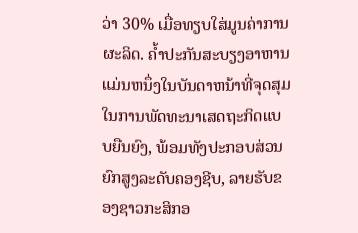ວ່າ 30% ເມື່ອທຽບໃສ່ມູນຄ່າການຜະລິດ. ຄ້ຳປະກັນສະບຽງອາຫານ ແມ່ນຫນຶ່ງໃນບັນດາຫນ້າທີ່ຈຸດສຸມໃນການພັດທະນາເສດຖະກິດແບບຍືນຍົງ, ພ້ອມທັງປະກອບສ່ວນຍົກສູງລະດັບຄອງຊີບ, ລາຍຮັບຂອງຊາວກະສິກອ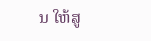ນ ໃຫ້ສູ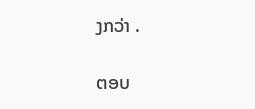ງກວ່າ .

ຕອບ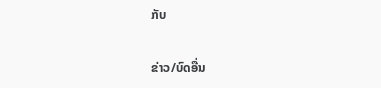ກັບ

ຂ່າວ/ບົດອື່ນ